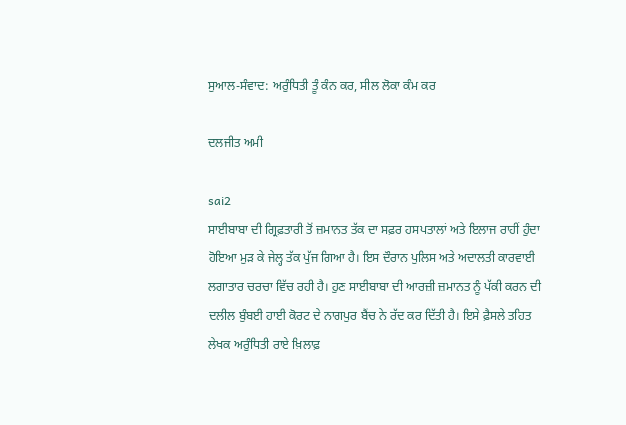ਸੁਆਲ-ਸੰਵਾਦ: ਅਰੁੰਧਿਤੀ ਤੂੰ ਕੰਨ ਕਰ, ਸੀਲ ਲੋਕਾ ਕੰਮ ਕਰ

ਦਲਜੀਤ ਅਮੀ

sai2
ਸਾਈਬਾਬਾ ਦੀ ਗ੍ਰਿਫ਼ਤਾਰੀ ਤੋਂ ਜ਼ਮਾਨਤ ਤੱਕ ਦਾ ਸਫ਼ਰ ਹਸਪਤਾਲਾਂ ਅਤੇ ਇਲਾਜ ਰਾਹੀਂ ਹੁੰਦਾ ਹੋਇਆ ਮੁੜ ਕੇ ਜੇਲ੍ਹ ਤੱਕ ਪੁੱਜ ਗਿਆ ਹੈ। ਇਸ ਦੌਰਾਨ ਪੁਲਿਸ ਅਤੇ ਅਦਾਲਤੀ ਕਾਰਵਾਈ ਲਗਾਤਾਰ ਚਰਚਾ ਵਿੱਚ ਰਹੀ ਹੈ। ਹੁਣ ਸਾਈਬਾਬਾ ਦੀ ਆਰਜ਼ੀ ਜ਼ਮਾਨਤ ਨੂੰ ਪੱਕੀ ਕਰਨ ਦੀ ਦਲੀਲ ਬੁੰਬਈ ਹਾਈ ਕੋਰਟ ਦੇ ਨਾਗਪੁਰ ਬੈਂਚ ਨੇ ਰੱਦ ਕਰ ਦਿੱਤੀ ਹੈ। ਇਸੇ ਫ਼ੈਸਲੇ ਤਹਿਤ ਲੇਖਕ ਅਰੁੰਧਿਤੀ ਰਾਏ ਖ਼ਿਲਾਫ਼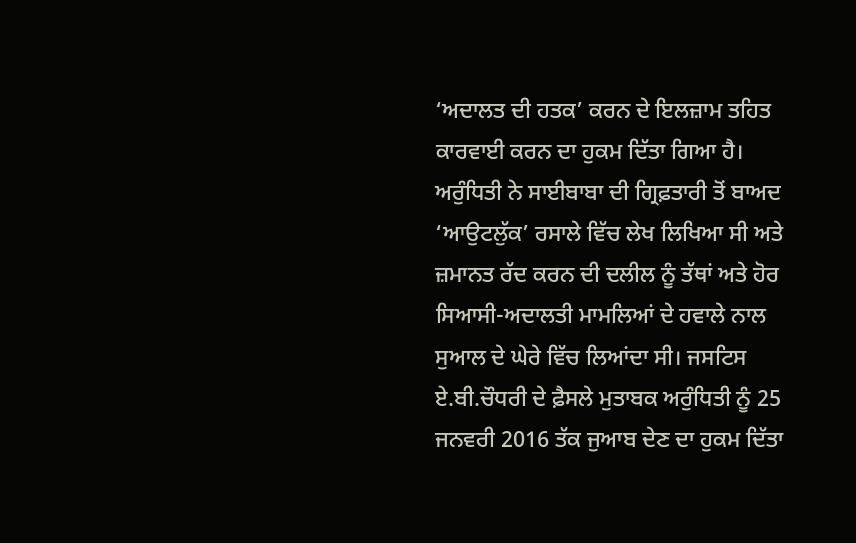‘ਅਦਾਲਤ ਦੀ ਹਤਕ’ ਕਰਨ ਦੇ ਇਲਜ਼ਾਮ ਤਹਿਤ ਕਾਰਵਾਈ ਕਰਨ ਦਾ ਹੁਕਮ ਦਿੱਤਾ ਗਿਆ ਹੈ। ਅਰੁੰਧਿਤੀ ਨੇ ਸਾਈਬਾਬਾ ਦੀ ਗ੍ਰਿਫ਼ਤਾਰੀ ਤੋਂ ਬਾਅਦ ‘ਆਉਟਲੁੱਕ’ ਰਸਾਲੇ ਵਿੱਚ ਲੇਖ ਲਿਖਿਆ ਸੀ ਅਤੇ ਜ਼ਮਾਨਤ ਰੱਦ ਕਰਨ ਦੀ ਦਲੀਲ ਨੂੰ ਤੱਥਾਂ ਅਤੇ ਹੋਰ ਸਿਆਸੀ-ਅਦਾਲਤੀ ਮਾਮਲਿਆਂ ਦੇ ਹਵਾਲੇ ਨਾਲ ਸੁਆਲ ਦੇ ਘੇਰੇ ਵਿੱਚ ਲਿਆਂਦਾ ਸੀ। ਜਸਟਿਸ ਏ.ਬੀ.ਚੌਧਰੀ ਦੇ ਫ਼ੈਸਲੇ ਮੁਤਾਬਕ ਅਰੁੰਧਿਤੀ ਨੂੰ 25 ਜਨਵਰੀ 2016 ਤੱਕ ਜੁਆਬ ਦੇਣ ਦਾ ਹੁਕਮ ਦਿੱਤਾ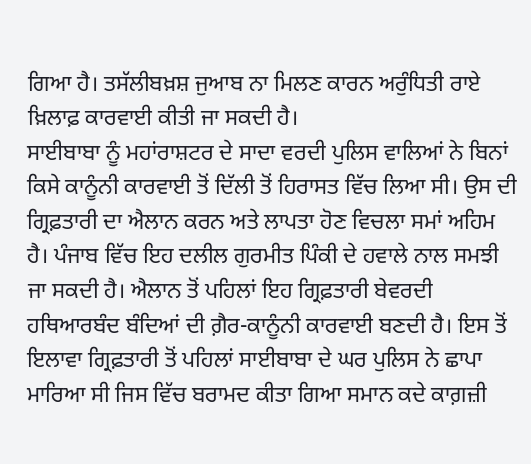ਗਿਆ ਹੈ। ਤਸੱਲੀਬਖ਼ਸ਼ ਜੁਆਬ ਨਾ ਮਿਲਣ ਕਾਰਨ ਅਰੁੰਧਿਤੀ ਰਾਏ ਖ਼ਿਲਾਫ਼ ਕਾਰਵਾਈ ਕੀਤੀ ਜਾ ਸਕਦੀ ਹੈ।
ਸਾਈਬਾਬਾ ਨੂੰ ਮਹਾਂਰਾਸ਼ਟਰ ਦੇ ਸਾਦਾ ਵਰਦੀ ਪੁਲਿਸ ਵਾਲਿਆਂ ਨੇ ਬਿਨਾਂ ਕਿਸੇ ਕਾਨੂੰਨੀ ਕਾਰਵਾਈ ਤੋਂ ਦਿੱਲੀ ਤੋਂ ਹਿਰਾਸਤ ਵਿੱਚ ਲਿਆ ਸੀ। ਉਸ ਦੀ ਗ੍ਰਿਫ਼ਤਾਰੀ ਦਾ ਐਲਾਨ ਕਰਨ ਅਤੇ ਲਾਪਤਾ ਹੋਣ ਵਿਚਲਾ ਸਮਾਂ ਅਹਿਮ ਹੈ। ਪੰਜਾਬ ਵਿੱਚ ਇਹ ਦਲੀਲ ਗੁਰਮੀਤ ਪਿੰਕੀ ਦੇ ਹਵਾਲੇ ਨਾਲ ਸਮਝੀ ਜਾ ਸਕਦੀ ਹੈ। ਐਲਾਨ ਤੋਂ ਪਹਿਲਾਂ ਇਹ ਗ੍ਰਿਫ਼ਤਾਰੀ ਬੇਵਰਦੀ ਹਥਿਆਰਬੰਦ ਬੰਦਿਆਂ ਦੀ ਗ਼ੈਰ-ਕਾਨੂੰਨੀ ਕਾਰਵਾਈ ਬਣਦੀ ਹੈ। ਇਸ ਤੋਂ ਇਲਾਵਾ ਗ੍ਰਿਫ਼ਤਾਰੀ ਤੋਂ ਪਹਿਲਾਂ ਸਾਈਬਾਬਾ ਦੇ ਘਰ ਪੁਲਿਸ ਨੇ ਛਾਪਾ ਮਾਰਿਆ ਸੀ ਜਿਸ ਵਿੱਚ ਬਰਾਮਦ ਕੀਤਾ ਗਿਆ ਸਮਾਨ ਕਦੇ ਕਾਗ਼ਜ਼ੀ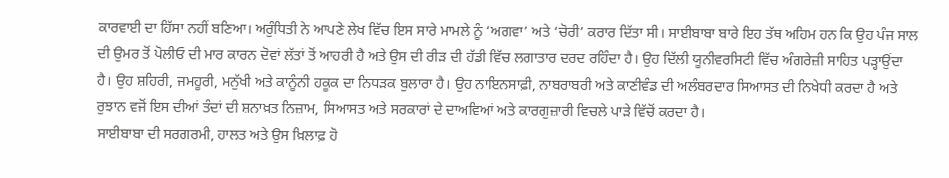ਕਾਰਵਾਈ ਦਾ ਹਿੱਸਾ ਨਹੀਂ ਬਣਿਆ। ਅਰੁੰਧਿਤੀ ਨੇ ਆਪਣੇ ਲੇਖ ਵਿੱਚ ਇਸ ਸਾਰੇ ਮਾਮਲੇ ਨੂੰ ‘ਅਗਵਾ’ ਅਤੇ ‘ਚੋਰੀ’ ਕਰਾਰ ਦਿੱਤਾ ਸੀ। ਸਾਈਬਾਬਾ ਬਾਰੇ ਇਹ ਤੱਥ ਅਹਿਮ ਹਨ ਕਿ ਉਹ ਪੰਜ ਸਾਲ ਦੀ ਉਮਰ ਤੋਂ ਪੋਲੀਓ ਦੀ ਮਾਰ ਕਾਰਨ ਦੋਵਾਂ ਲੱਤਾਂ ਤੋਂ ਆਹਰੀ ਹੈ ਅਤੇ ਉਸ ਦੀ ਰੀੜ ਦੀ ਹੱਡੀ ਵਿੱਚ ਲਗਾਤਾਰ ਦਰਦ ਰਹਿੰਦਾ ਹੈ। ਉਹ ਦਿੱਲੀ ਯੂਨੀਵਰਸਿਟੀ ਵਿੱਚ ਅੰਗਰੇਜ਼ੀ ਸਾਹਿਤ ਪੜ੍ਹਾਉਂਦਾ ਹੈ। ਉਹ ਸ਼ਹਿਰੀ, ਜਮਹੂਰੀ, ਮਨੁੱਖੀ ਅਤੇ ਕਾਨੂੰਨੀ ਹਕੂਕ ਦਾ ਨਿਧੜਕ ਬੁਲਾਰਾ ਹੈ। ਉਹ ਨਾਇਨਸਾਫ਼ੀ, ਨਾਬਰਾਬਰੀ ਅਤੇ ਕਾਣੀਵੰਡ ਦੀ ਅਲੰਬਰਦਾਰ ਸਿਆਸਤ ਦੀ ਨਿਖੇਧੀ ਕਰਦਾ ਹੈ ਅਤੇ ਰੁਝਾਨ ਵਜੋਂ ਇਸ ਦੀਆਂ ਤੰਦਾਂ ਦੀ ਸ਼ਨਾਖ਼ਤ ਨਿਜ਼ਾਮ, ਸਿਆਸਤ ਅਤੇ ਸਰਕਾਰਾਂ ਦੇ ਦਾਅਵਿਆਂ ਅਤੇ ਕਾਰਗੁਜ਼ਾਰੀ ਵਿਚਲੇ ਪਾੜੇ ਵਿੱਚੋਂ ਕਰਦਾ ਹੈ।
ਸਾਈਬਾਬਾ ਦੀ ਸਰਗਰਮੀ, ਹਾਲਤ ਅਤੇ ਉਸ ਖ਼ਿਲਾਫ਼ ਹੋ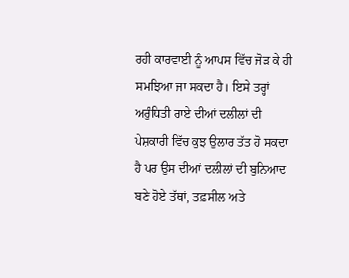ਰਹੀ ਕਾਰਵਾਈ ਨੂੰ ਆਪਸ ਵਿੱਚ ਜੋੜ ਕੇ ਹੀ ਸਮਝਿਆ ਜਾ ਸਕਦਾ ਹੈ। ਇਸੇ ਤਰ੍ਹਾਂ ਅਰੁੰਧਿਤੀ ਰਾਏ ਦੀਆਂ ਦਲੀਲਾਂ ਦੀ ਪੇਸ਼ਕਾਰੀ ਵਿੱਚ ਕੁਝ ਉਲਾਰ ਤੱਤ ਹੋ ਸਕਦਾ ਹੈ ਪਰ ਉਸ ਦੀਆਂ ਦਲੀਲਾਂ ਦੀ ਬੁਨਿਆਦ ਬਣੇ ਹੋਏ ਤੱਥਾਂ, ਤਫ਼ਸੀਲ ਅਤੇ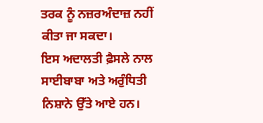ਤਰਕ ਨੂੰ ਨਜ਼ਰਅੰਦਾਜ਼ ਨਹੀਂ ਕੀਤਾ ਜਾ ਸਕਦਾ।
ਇਸ ਅਦਾਲਤੀ ਫ਼ੈਸਲੇ ਨਾਲ ਸਾਈਬਾਬਾ ਅਤੇ ਅਰੁੰਧਿਤੀ ਨਿਸ਼ਾਨੇ ਉੱਤੇ ਆਏ ਹਨ।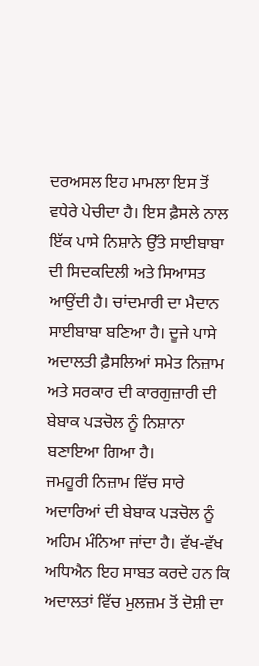ਦਰਅਸਲ ਇਹ ਮਾਮਲਾ ਇਸ ਤੋਂ ਵਧੇਰੇ ਪੇਚੀਦਾ ਹੈ। ਇਸ ਫ਼ੈਸਲੇ ਨਾਲ ਇੱਕ ਪਾਸੇ ਨਿਸ਼ਾਨੇ ਉੱਤੇ ਸਾਈਬਾਬਾ ਦੀ ਸਿਦਕਦਿਲੀ ਅਤੇ ਸਿਆਸਤ ਆਉਂਦੀ ਹੈ। ਚਾਂਦਮਾਰੀ ਦਾ ਮੈਦਾਨ ਸਾਈਬਾਬਾ ਬਣਿਆ ਹੈ। ਦੂਜੇ ਪਾਸੇ ਅਦਾਲਤੀ ਫ਼ੈਸਲਿਆਂ ਸਮੇਤ ਨਿਜ਼ਾਮ ਅਤੇ ਸਰਕਾਰ ਦੀ ਕਾਰਗੁਜ਼ਾਰੀ ਦੀ ਬੇਬਾਕ ਪੜਚੋਲ ਨੂੰ ਨਿਸ਼ਾਨਾ ਬਣਾਇਆ ਗਿਆ ਹੈ।
ਜਮਹੂਰੀ ਨਿਜ਼ਾਮ ਵਿੱਚ ਸਾਰੇ ਅਦਾਰਿਆਂ ਦੀ ਬੇਬਾਕ ਪੜਚੋਲ ਨੂੰ ਅਹਿਮ ਮੰਨਿਆ ਜਾਂਦਾ ਹੈ। ਵੱਖ-ਵੱਖ ਅਧਿਐਨ ਇਹ ਸਾਬਤ ਕਰਦੇ ਹਨ ਕਿ ਅਦਾਲਤਾਂ ਵਿੱਚ ਮੁਲਜ਼ਮ ਤੋਂ ਦੋਸ਼ੀ ਦਾ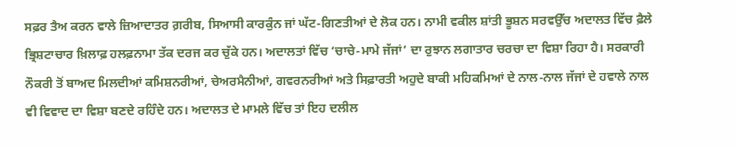ਸਫ਼ਰ ਤੈਅ ਕਰਨ ਵਾਲੇ ਜ਼ਿਆਦਾਤਰ ਗ਼ਰੀਬ, ਸਿਆਸੀ ਕਾਰਕੁੰਨ ਜਾਂ ਘੱਟ-ਗਿਣਤੀਆਂ ਦੇ ਲੋਕ ਹਨ। ਨਾਮੀ ਵਕੀਲ ਸ਼ਾਂਤੀ ਭੂਸ਼ਨ ਸਰਵਉੱਚ ਅਦਾਲਤ ਵਿੱਚ ਫ਼ੈਲੇ ਭ੍ਰਿਸ਼ਟਾਚਾਰ ਖ਼ਿਲਾਫ਼ ਹਲਫ਼ਨਾਮਾ ਤੱਕ ਦਰਜ ਕਰ ਚੁੱਕੇ ਹਨ। ਅਦਾਲਤਾਂ ਵਿੱਚ ‘ਚਾਚੇ-ਮਾਮੇ ਜੱਜਾਂ’ ਦਾ ਰੁਝਾਨ ਲਗਾਤਾਰ ਚਰਚਾ ਦਾ ਵਿਸ਼ਾ ਰਿਹਾ ਹੈ। ਸਰਕਾਰੀ ਨੌਕਰੀ ਤੋਂ ਬਾਅਦ ਮਿਲਦੀਆਂ ਕਮਿਸ਼ਨਰੀਆਂ, ਚੇਅਰਮੈਨੀਆਂ, ਗਵਰਨਰੀਆਂ ਅਤੇ ਸਿਫ਼ਾਰਤੀ ਅਹੁਦੇ ਬਾਕੀ ਮਹਿਕਮਿਆਂ ਦੇ ਨਾਲ-ਨਾਲ ਜੱਜਾਂ ਦੇ ਹਵਾਲੇ ਨਾਲ ਵੀ ਵਿਵਾਦ ਦਾ ਵਿਸ਼ਾ ਬਣਦੇ ਰਹਿੰਦੇ ਹਨ। ਅਦਾਲਤ ਦੇ ਮਾਮਲੇ ਵਿੱਚ ਤਾਂ ਇਹ ਦਲੀਲ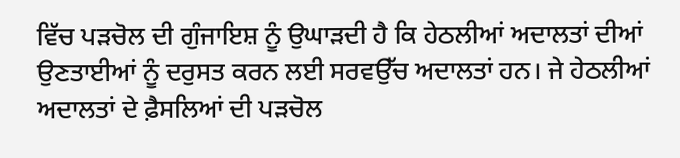ਵਿੱਚ ਪੜਚੋਲ ਦੀ ਗੁੰਜਾਇਸ਼ ਨੂੰ ਉਘਾੜਦੀ ਹੈ ਕਿ ਹੇਠਲੀਆਂ ਅਦਾਲਤਾਂ ਦੀਆਂ ਉਣਤਾਈਆਂ ਨੂੰ ਦਰੁਸਤ ਕਰਨ ਲਈ ਸਰਵਉੱਚ ਅਦਾਲਤਾਂ ਹਨ। ਜੇ ਹੇਠਲੀਆਂ ਅਦਾਲਤਾਂ ਦੇ ਫ਼ੈਸਲਿਆਂ ਦੀ ਪੜਚੋਲ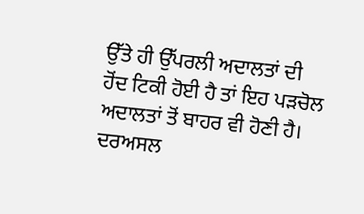ਉੱਤੇ ਹੀ ਉੱਪਰਲੀ ਅਦਾਲਤਾਂ ਦੀ ਹੋਂਦ ਟਿਕੀ ਹੋਈ ਹੈ ਤਾਂ ਇਹ ਪੜਚੋਲ ਅਦਾਲਤਾਂ ਤੋਂ ਬਾਹਰ ਵੀ ਹੋਣੀ ਹੈ। ਦਰਅਸਲ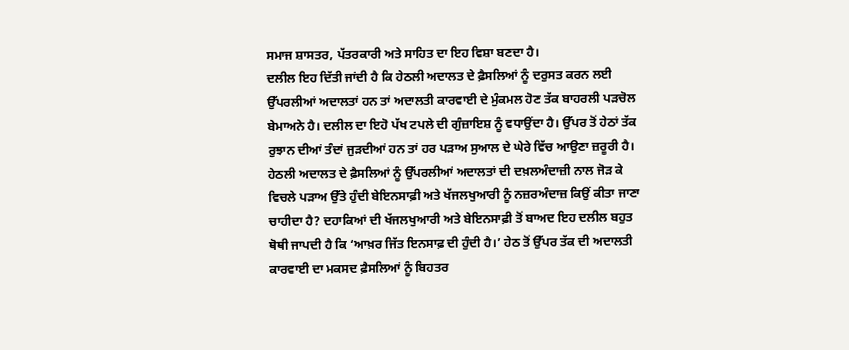ਸਮਾਜ ਸ਼ਾਸਤਰ, ਪੱਤਰਕਾਰੀ ਅਤੇ ਸਾਹਿਤ ਦਾ ਇਹ ਵਿਸ਼ਾ ਬਣਦਾ ਹੈ।
ਦਲੀਲ ਇਹ ਦਿੱਤੀ ਜਾਂਦੀ ਹੈ ਕਿ ਹੇਠਲੀ ਅਦਾਲਤ ਦੇ ਫ਼ੈਸਲਿਆਂ ਨੂੰ ਦਰੁਸਤ ਕਰਨ ਲਈ ਉੱਪਰਲੀਆਂ ਅਦਾਲਤਾਂ ਹਨ ਤਾਂ ਅਦਾਲਤੀ ਕਾਰਵਾਈ ਦੇ ਮੁੰਕਮਲ ਹੋਣ ਤੱਕ ਬਾਹਰਲੀ ਪੜਚੋਲ ਬੇਮਾਅਨੇ ਹੈ। ਦਲੀਲ ਦਾ ਇਹੋ ਪੱਖ ਟਪਲੇ ਦੀ ਗੁੰਜ਼ਾਇਸ਼ ਨੂੰ ਵਧਾਉਂਦਾ ਹੈ। ਉੱਪਰ ਤੋਂ ਹੇਠਾਂ ਤੱਕ ਰੁਝਾਨ ਦੀਆਂ ਤੰਦਾਂ ਜੁੜਦੀਆਂ ਹਨ ਤਾਂ ਹਰ ਪੜਾਅ ਸੁਆਲ ਦੇ ਘੇਰੇ ਵਿੱਚ ਆਉਣਾ ਜ਼ਰੂਰੀ ਹੈ। ਹੇਠਲੀ ਅਦਾਲਤ ਦੇ ਫ਼ੈਸਲਿਆਂ ਨੂੰ ਉੱਪਰਲੀਆਂ ਅਦਾਲਤਾਂ ਦੀ ਦਖ਼ਲਅੰਦਾਜ਼ੀ ਨਾਲ ਜੋੜ ਕੇ ਵਿਚਲੇ ਪੜਾਅ ਉੱਤੇ ਹੁੰਦੀ ਬੇਇਨਸਾਫ਼ੀ ਅਤੇ ਖੱਜਲਖੁਆਰੀ ਨੂੰ ਨਜ਼ਰਅੰਦਾਜ਼ ਕਿਉਂ ਕੀਤਾ ਜਾਣਾ ਚਾਹੀਦਾ ਹੈ? ਦਹਾਕਿਆਂ ਦੀ ਖੱਜਲਖੁਆਰੀ ਅਤੇ ਬੇਇਨਸਾਫ਼ੀ ਤੋਂ ਬਾਅਦ ਇਹ ਦਲੀਲ ਬਹੁਤ ਥੋਥੀ ਜਾਪਦੀ ਹੈ ਕਿ ‘ਆਖ਼ਰ ਜਿੱਤ ਇਨਸਾਫ਼ ਦੀ ਹੁੰਦੀ ਹੈ।’ ਹੇਠ ਤੋਂ ਉੱਪਰ ਤੱਕ ਦੀ ਅਦਾਲਤੀ ਕਾਰਵਾਈ ਦਾ ਮਕਸਦ ਫ਼ੈਸਲਿਆਂ ਨੂੰ ਬਿਹਤਰ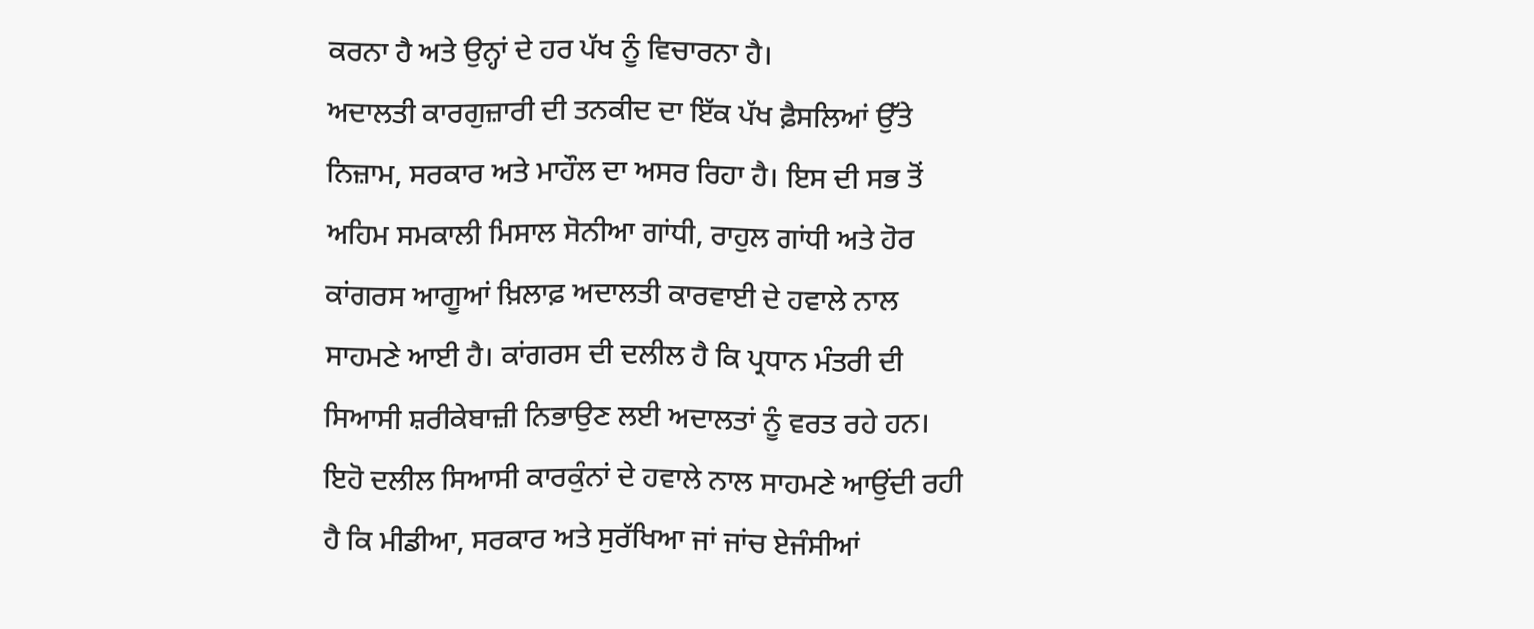ਕਰਨਾ ਹੈ ਅਤੇ ਉਨ੍ਹਾਂ ਦੇ ਹਰ ਪੱਖ ਨੂੰ ਵਿਚਾਰਨਾ ਹੈ।
ਅਦਾਲਤੀ ਕਾਰਗੁਜ਼ਾਰੀ ਦੀ ਤਨਕੀਦ ਦਾ ਇੱਕ ਪੱਖ ਫ਼ੈਸਲਿਆਂ ਉੱਤੇ ਨਿਜ਼ਾਮ, ਸਰਕਾਰ ਅਤੇ ਮਾਹੌਲ ਦਾ ਅਸਰ ਰਿਹਾ ਹੈ। ਇਸ ਦੀ ਸਭ ਤੋਂ ਅਹਿਮ ਸਮਕਾਲੀ ਮਿਸਾਲ ਸੋਨੀਆ ਗਾਂਧੀ, ਰਾਹੁਲ ਗਾਂਧੀ ਅਤੇ ਹੋਰ ਕਾਂਗਰਸ ਆਗੂਆਂ ਖ਼ਿਲਾਫ਼ ਅਦਾਲਤੀ ਕਾਰਵਾਈ ਦੇ ਹਵਾਲੇ ਨਾਲ ਸਾਹਮਣੇ ਆਈ ਹੈ। ਕਾਂਗਰਸ ਦੀ ਦਲੀਲ ਹੈ ਕਿ ਪ੍ਰਧਾਨ ਮੰਤਰੀ ਦੀ ਸਿਆਸੀ ਸ਼ਰੀਕੇਬਾਜ਼ੀ ਨਿਭਾਉਣ ਲਈ ਅਦਾਲਤਾਂ ਨੂੰ ਵਰਤ ਰਹੇ ਹਨ। ਇਹੋ ਦਲੀਲ ਸਿਆਸੀ ਕਾਰਕੁੰਨਾਂ ਦੇ ਹਵਾਲੇ ਨਾਲ ਸਾਹਮਣੇ ਆਉਂਦੀ ਰਹੀ ਹੈ ਕਿ ਮੀਡੀਆ, ਸਰਕਾਰ ਅਤੇ ਸੁਰੱਖਿਆ ਜਾਂ ਜਾਂਚ ਏਜੰਸੀਆਂ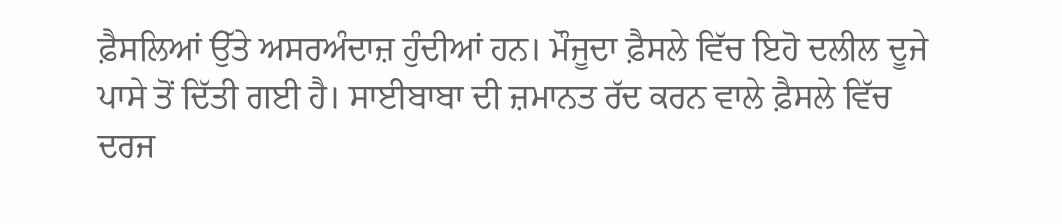ਫ਼ੈਸਲਿਆਂ ਉੱਤੇ ਅਸਰਅੰਦਾਜ਼ ਹੁੰਦੀਆਂ ਹਨ। ਮੌਜੂਦਾ ਫ਼ੈਸਲੇ ਵਿੱਚ ਇਹੋ ਦਲੀਲ ਦੂਜੇ ਪਾਸੇ ਤੋਂ ਦਿੱਤੀ ਗਈ ਹੈ। ਸਾਈਬਾਬਾ ਦੀ ਜ਼ਮਾਨਤ ਰੱਦ ਕਰਨ ਵਾਲੇ ਫ਼ੈਸਲੇ ਵਿੱਚ ਦਰਜ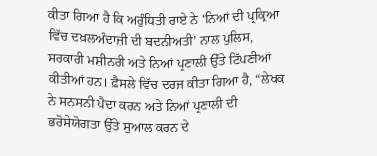ਕੀਤਾ ਗਿਆ ਹੈ ਕਿ ਅਰੁੰਧਿਤੀ ਰਾਏ ਨੇ ‘ਨਿਆਂ ਦੀ ਪ੍ਰਕ੍ਰਿਆ ਵਿੱਚ ਦਖ਼ਲਅੰਦਾਜ਼ੀ ਦੀ ਬਦਨੀਅਤੀ’ ਨਾਲ ਪੁਲਿਸ, ਸਰਕਾਰੀ ਮਸ਼ੀਨਰੀ ਅਤੇ ਨਿਆਂ ਪ੍ਰਣਾਲੀ ਉੱਤੇ ਟਿੱਪਣੀਆਂ ਕੀਤੀਆਂ ਹਨ। ਫ਼ੈਸਲੇ ਵਿੱਚ ਦਰਜ ਕੀਤਾ ਗਿਆ ਹੈ, “ਲੇਖਕ ਨੇ ਸਨਸਨੀ ਪੈਦਾ ਕਰਨ ਅਤੇ ਨਿਆਂ ਪ੍ਰਣਾਲੀ ਦੀ ਭਰੋਸੇਯੋਗਤਾ ਉੱਤੇ ਸੁਆਲ ਕਰਨ ਦੇ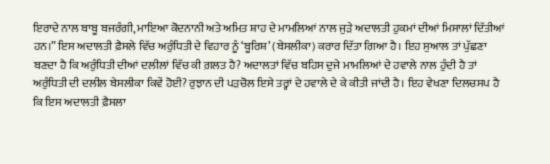ਇਰਾਦੇ ਨਾਲ ਬਾਬੂ ਬਜਰੰਗੀ, ਮਾਇਆ ਕੋਦਨਾਨੀ ਅਤੇ ਅਮਿਤ ਸ਼ਾਹ ਦੇ ਮਾਮਲਿਆਂ ਨਾਲ ਜੁੜੇ ਅਦਾਲਤੀ ਹੁਕਮਾਂ ਦੀਆਂ ਮਿਸਾਲਾਂ ਦਿੱਤੀਆਂ ਹਨ।” ਇਸ ਅਦਾਲਤੀ ਫ਼ੈਸਲੇ ਵਿੱਚ ਅਰੁੰਧਿਤੀ ਦੇ ਵਿਹਾਰ ਨੂੰ ‘ਬੂਰਿਸ਼’ (ਬੇਸਲੀਕਾ) ਕਰਾਰ ਦਿੱਤਾ ਗਿਆ ਹੈ। ਇਹ ਸੁਆਲ ਤਾਂ ਪੁੱਛਣਾ ਬਣਦਾ ਹੈ ਕਿ ਅਰੁੰਧਿਤੀ ਦੀਆਂ ਦਲੀਲਾਂ ਵਿੱਚ ਕੀ ਗ਼ਲਤ ਹੈ? ਅਦਾਲਤਾਂ ਵਿੱਚ ਬਹਿਸ ਦੁਜੇ ਮਾਮਲਿਆਂ ਦੇ ਹਵਾਲੇ ਨਾਲ ਹੁੰਦੀ ਹੈ ਤਾਂ ਅਰੁੰਧਿਤੀ ਦੀ ਦਲੀਲ ਬੇਸਲੀਕਾ ਕਿਵੇਂ ਹੋਈ? ਰੁਝਾਨ ਦੀ ਪੜਚੋਲ ਇਸੇ ਤਰ੍ਹਾਂ ਦੇ ਹਵਾਲੇ ਦੇ ਕੇ ਕੀਤੀ ਜਾਂਦੀ ਹੈ। ਇਹ ਵੇਖਣਾ ਦਿਲਚਸਪ ਹੈ ਕਿ ਇਸ ਅਦਾਲਤੀ ਫ਼ੈਸਲਾ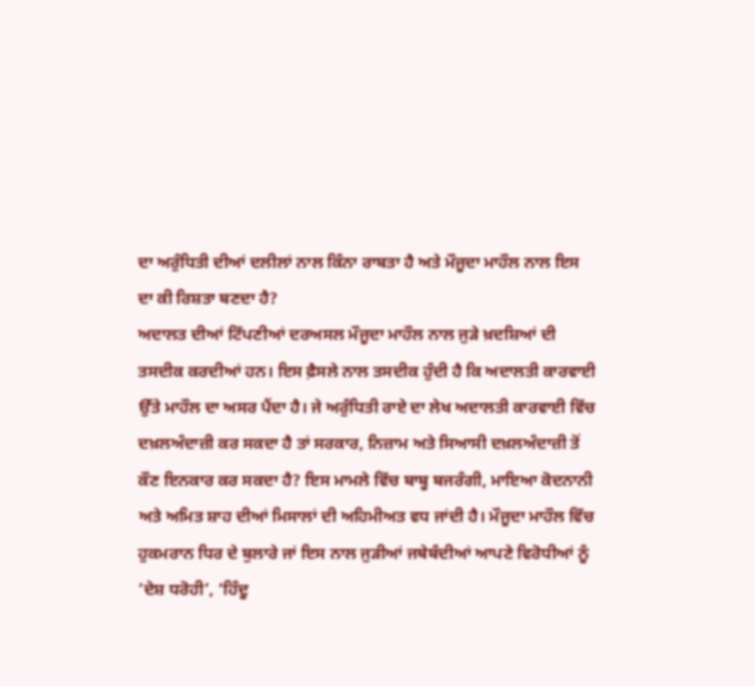ਦਾ ਅਰੁੰਧਿਤੀ ਦੀਆਂ ਦਲੀਲਾਂ ਨਾਲ ਕਿੰਨਾ ਰਾਬਤਾ ਹੈ ਅਤੇ ਮੌਜੂਦਾ ਮਾਹੌਲ ਨਾਲ ਇਸ ਦਾ ਕੀ ਰਿਸ਼ਤਾ ਬਣਦਾ ਹੈ?
ਅਦਾਲਤ ਦੀਆਂ ਟਿੱਪਣੀਆਂ ਦਰਅਸਲ ਮੌਜੂਦਾ ਮਾਹੌਲ ਨਾਲ ਜੁੜੇ ਖ਼ਦਸ਼ਿਆਂ ਦੀ ਤਸਦੀਕ ਕਰਦੀਆਂ ਹਨ। ਇਸ ਫ਼ੈਸਲੇ ਨਾਲ ਤਸਦੀਕ ਹੁੰਦੀ ਹੈ ਕਿ ਅਦਾਲਤੀ ਕਾਰਵਾਈ ਉੱਤੇ ਮਾਹੌਲ ਦਾ ਅਸਰ ਪੈਂਦਾ ਹੈ। ਜੇ ਅਰੁੰਧਿਤੀ ਰਾਏ ਦਾ ਲੇਖ ਅਦਾਲਤੀ ਕਾਰਵਾਈ ਵਿੱਚ ਦਖ਼ਲਅੰਦਾਜ਼ੀ ਕਰ ਸਕਦਾ ਹੈ ਤਾਂ ਸਰਕਾਰ, ਨਿਜ਼ਾਮ ਅਤੇ ਸਿਆਸੀ ਦਖ਼ਲਅੰਦਾਜ਼ੀ ਤੋਂ ਕੌਣ ਇਨਕਾਰ ਕਰ ਸਕਦਾ ਹੈ? ਇਸ ਮਾਮਲੇ ਵਿੱਚ ਬਾਬੂ ਬਜਰੰਗੀ, ਮਾਇਆ ਕੋਦਨਾਨੀ ਅਤੇ ਅਮਿਤ ਸ਼ਾਹ ਦੀਆਂ ਮਿਸਾਲਾਂ ਦੀ ਅਹਿਮੀਅਤ ਵਧ ਜਾਂਦੀ ਹੈ। ਮੌਜੂਦਾ ਮਾਹੌਲ ਵਿੱਚ ਹੁਕਮਰਾਨ ਧਿਰ ਦੇ ਬੁਲਾਰੇ ਜਾਂ ਇਸ ਨਾਲ ਜੁੜੀਆਂ ਜਥੇਬੰਦੀਆਂ ਆਪਣੇ ਵਿਰੋਧੀਆਂ ਨੂੰ ‘ਦੇਸ਼ ਧਰੋਹੀ’, ‘ਹਿੰਦੂ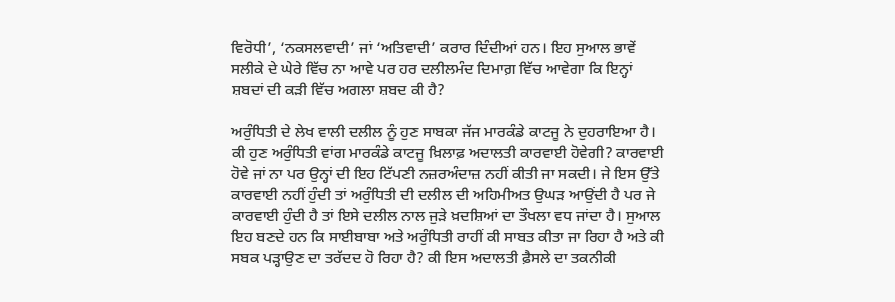ਵਿਰੋਧੀ’, ‘ਨਕਸਲਵਾਦੀ’ ਜਾਂ ‘ਅਤਿਵਾਦੀ’ ਕਰਾਰ ਦਿੰਦੀਆਂ ਹਨ। ਇਹ ਸੁਆਲ ਭਾਵੇਂ ਸਲੀਕੇ ਦੇ ਘੇਰੇ ਵਿੱਚ ਨਾ ਆਵੇ ਪਰ ਹਰ ਦਲੀਲਮੰਦ ਦਿਮਾਗ਼ ਵਿੱਚ ਆਵੇਗਾ ਕਿ ਇਨ੍ਹਾਂ ਸ਼ਬਦਾਂ ਦੀ ਕੜੀ ਵਿੱਚ ਅਗਲਾ ਸ਼ਬਦ ਕੀ ਹੈ?

ਅਰੁੰਧਿਤੀ ਦੇ ਲੇਖ ਵਾਲੀ ਦਲੀਲ ਨੂੰ ਹੁਣ ਸਾਬਕਾ ਜੱਜ ਮਾਰਕੰਡੇ ਕਾਟਜੂ ਨੇ ਦੁਹਰਾਇਆ ਹੈ। ਕੀ ਹੁਣ ਅਰੁੰਧਿਤੀ ਵਾਂਗ ਮਾਰਕੰਡੇ ਕਾਟਜੂ ਖ਼ਿਲਾਫ਼ ਅਦਾਲਤੀ ਕਾਰਵਾਈ ਹੋਵੇਗੀ? ਕਾਰਵਾਈ ਹੋਵੇ ਜਾਂ ਨਾ ਪਰ ਉਨ੍ਹਾਂ ਦੀ ਇਹ ਟਿੱਪਣੀ ਨਜ਼ਰਅੰਦਾਜ਼ ਨਹੀਂ ਕੀਤੀ ਜਾ ਸਕਦੀ। ਜੇ ਇਸ ਉੱਤੇ ਕਾਰਵਾਈ ਨਹੀਂ ਹੁੰਦੀ ਤਾਂ ਅਰੁੰਧਿਤੀ ਦੀ ਦਲੀਲ ਦੀ ਅਹਿਮੀਅਤ ਉਘੜ ਆਉਂਦੀ ਹੈ ਪਰ ਜੇ ਕਾਰਵਾਈ ਹੁੰਦੀ ਹੈ ਤਾਂ ਇਸੇ ਦਲੀਲ ਨਾਲ ਜੁੜੇ ਖ਼ਦਸ਼ਿਆਂ ਦਾ ਤੌਖਲਾ ਵਧ ਜਾਂਦਾ ਹੈ। ਸੁਆਲ ਇਹ ਬਣਦੇ ਹਨ ਕਿ ਸਾਈਬਾਬਾ ਅਤੇ ਅਰੁੰਧਿਤੀ ਰਾਹੀਂ ਕੀ ਸਾਬਤ ਕੀਤਾ ਜਾ ਰਿਹਾ ਹੈ ਅਤੇ ਕੀ ਸਬਕ ਪੜ੍ਹਾਉਣ ਦਾ ਤਰੱਦਦ ਹੋ ਰਿਹਾ ਹੈ? ਕੀ ਇਸ ਅਦਾਲਤੀ ਫ਼ੈਸਲੇ ਦਾ ਤਕਨੀਕੀ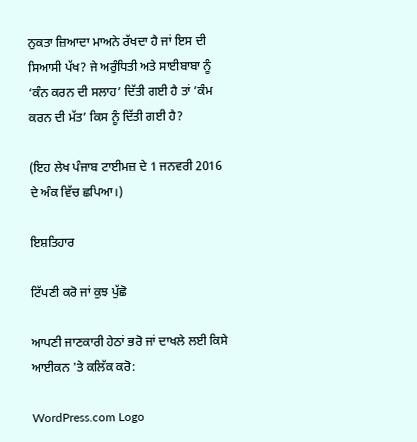ਨੁਕਤਾ ਜ਼ਿਆਦਾ ਮਾਅਨੇ ਰੱਖਦਾ ਹੈ ਜਾਂ ਇਸ ਦੀ ਸਿਆਸੀ ਪੱਖ? ਜੇ ਅਰੁੰਧਿਤੀ ਅਤੇ ਸਾਈਬਾਬਾ ਨੂੰ ‘ਕੰਨ ਕਰਨ ਦੀ ਸਲਾਹ’ ਦਿੱਤੀ ਗਈ ਹੈ ਤਾਂ ’ਕੰਮ ਕਰਨ ਦੀ ਮੱਤ’ ਕਿਸ ਨੂੰ ਦਿੱਤੀ ਗਈ ਹੈ?

(ਇਹ ਲੇਖ ਪੰਜਾਬ ਟਾਈਮਜ਼ ਦੇ 1 ਜਨਵਰੀ 2016 ਦੇ ਅੰਕ ਵਿੱਚ ਛਪਿਆ।)

ਇਸ਼ਤਿਹਾਰ

ਟਿੱਪਣੀ ਕਰੋ ਜਾਂ ਕੁਝ ਪੁੱਛੋ

ਆਪਣੀ ਜਾਣਕਾਰੀ ਹੇਠਾਂ ਭਰੋ ਜਾਂ ਦਾਖਲੇ ਲਈ ਕਿਸੇ ਆਈਕਨ 'ਤੇ ਕਲਿੱਕ ਕਰੋ:

WordPress.com Logo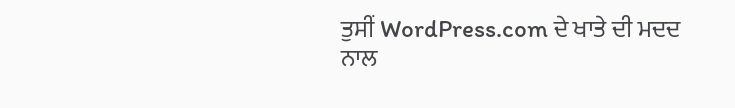ਤੁਸੀਂ WordPress.com ਦੇ ਖਾਤੇ ਦੀ ਮਦਦ ਨਾਲ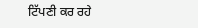ਟਿੱਪਣੀ ਕਰ ਰਹੇ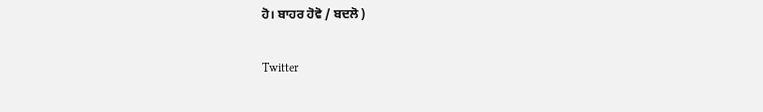ਹੋ। ਬਾਹਰ ਹੋਵੋ / ਬਦਲੋ )

Twitter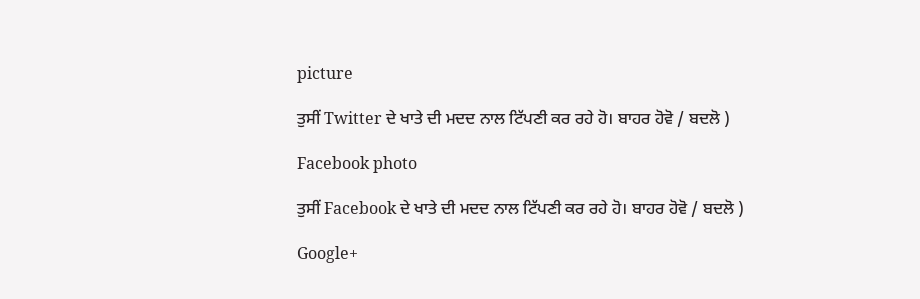picture

ਤੁਸੀਂ Twitter ਦੇ ਖਾਤੇ ਦੀ ਮਦਦ ਨਾਲ ਟਿੱਪਣੀ ਕਰ ਰਹੇ ਹੋ। ਬਾਹਰ ਹੋਵੋ / ਬਦਲੋ )

Facebook photo

ਤੁਸੀਂ Facebook ਦੇ ਖਾਤੇ ਦੀ ਮਦਦ ਨਾਲ ਟਿੱਪਣੀ ਕਰ ਰਹੇ ਹੋ। ਬਾਹਰ ਹੋਵੋ / ਬਦਲੋ )

Google+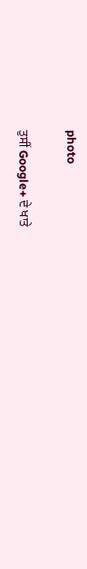photo

ਤੁਸੀਂ Google+ ਦੇ ਖਾਤੇ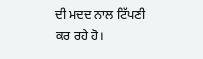ਦੀ ਮਦਦ ਨਾਲ ਟਿੱਪਣੀ ਕਰ ਰਹੇ ਹੋ।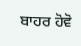ਬਾਹਰ ਹੋਵੋ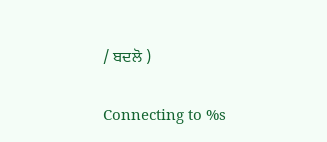/ ਬਦਲੋ )

Connecting to %s